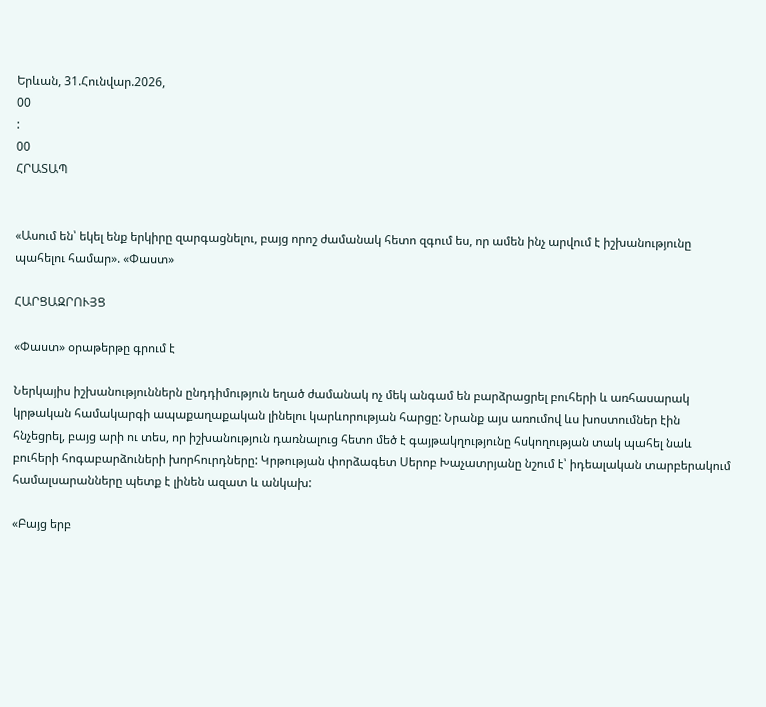Երևան, 31.Հունվար.2026,
00
:
00
ՀՐԱՏԱՊ


«Ասում են՝ եկել ենք երկիրը զարգացնելու, բայց որոշ ժամանակ հետո զգում ես, որ ամեն ինչ արվում է իշխանությունը պահելու համար». «Փաստ»

ՀԱՐՑԱԶՐՈՒՅՑ

«Փաստ» օրաթերթը գրում է

Ներկայիս իշխանություններն ընդդիմություն եղած ժամանակ ոչ մեկ անգամ են բարձրացրել բուհերի և առհասարակ կրթական համակարգի ապաքաղաքական լինելու կարևորության հարցը: Նրանք այս առումով ևս խոստումներ էին հնչեցրել, բայց արի ու տես, որ իշխանություն դառնալուց հետո մեծ է գայթակղությունը հսկողության տակ պահել նաև բուհերի հոգաբարձուների խորհուրդները: Կրթության փորձագետ Սերոբ Խաչատրյանը նշում է՝ իդեալական տարբերակում համալսարանները պետք է լինեն ազատ և անկախ:

«Բայց երբ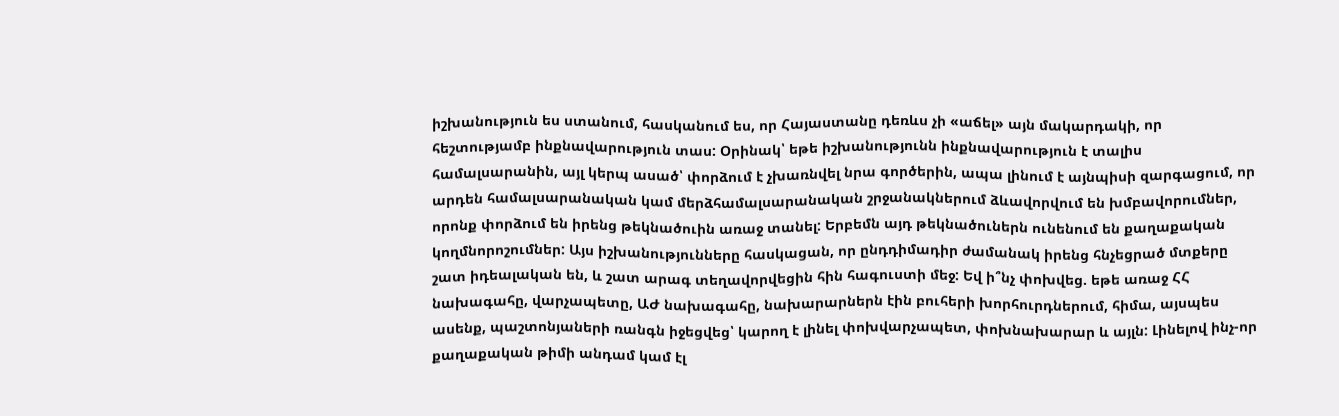իշխանություն ես ստանում, հասկանում ես, որ Հայաստանը դեռևս չի «աճել» այն մակարդակի, որ հեշտությամբ ինքնավարություն տաս: Օրինակ՝ եթե իշխանությունն ինքնավարություն է տալիս համալսարանին, այլ կերպ ասած՝ փորձում է չխառնվել նրա գործերին, ապա լինում է այնպիսի զարգացում, որ արդեն համալսարանական կամ մերձհամալսարանական շրջանակներում ձևավորվում են խմբավորումներ, որոնք փորձում են իրենց թեկնածուին առաջ տանել: Երբեմն այդ թեկնածուներն ունենում են քաղաքական կողմնորոշումներ: Այս իշխանությունները հասկացան, որ ընդդիմադիր ժամանակ իրենց հնչեցրած մտքերը շատ իդեալական են, և շատ արագ տեղավորվեցին հին հագուստի մեջ: Եվ ի՞նչ փոխվեց. եթե առաջ ՀՀ նախագահը, վարչապետը, ԱԺ նախագահը, նախարարներն էին բուհերի խորհուրդներում, հիմա, այսպես ասենք, պաշտոնյաների ռանգն իջեցվեց՝ կարող է լինել փոխվարչապետ, փոխնախարար և այլն: Լինելով ինչ-որ քաղաքական թիմի անդամ կամ էլ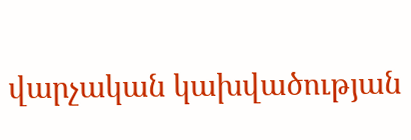վարչական կախվածության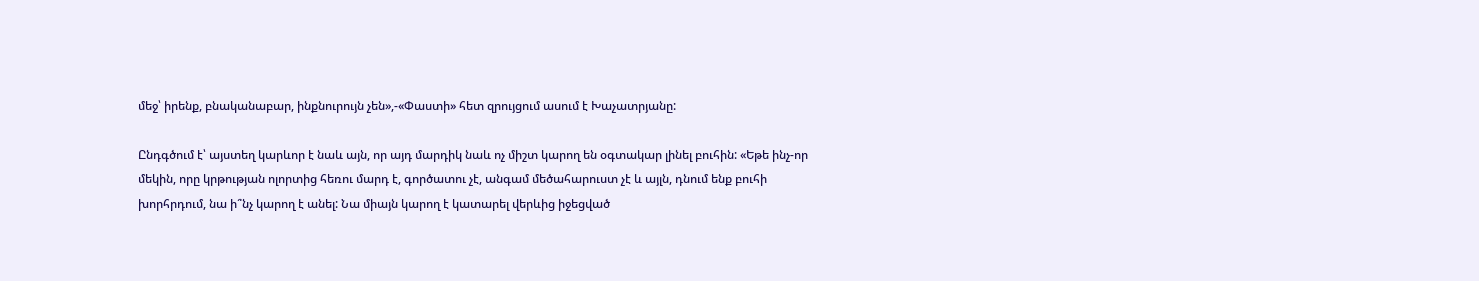մեջ՝ իրենք, բնականաբար, ինքնուրույն չեն»,-«Փաստի» հետ զրույցում ասում է Խաչատրյանը:

Ընդգծում է՝ այստեղ կարևոր է նաև այն, որ այդ մարդիկ նաև ոչ միշտ կարող են օգտակար լինել բուհին: «Եթե ինչ-որ մեկին, որը կրթության ոլորտից հեռու մարդ է, գործատու չէ, անգամ մեծահարուստ չէ և այլն, դնում ենք բուհի խորհրդում, նա ի՞նչ կարող է անել: Նա միայն կարող է կատարել վերևից իջեցված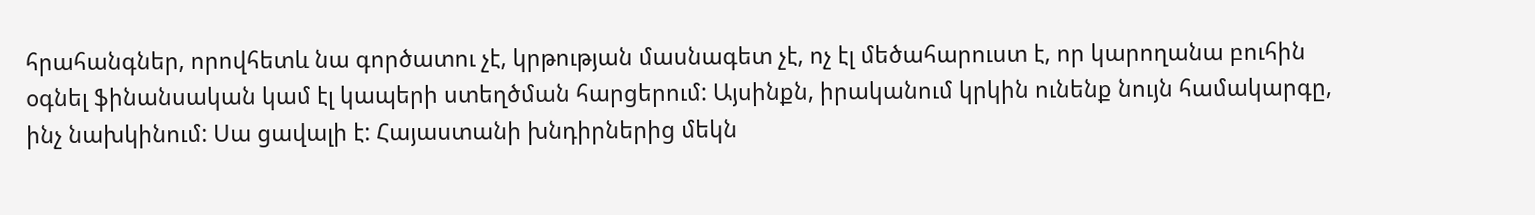հրահանգներ, որովհետև նա գործատու չէ, կրթության մասնագետ չէ, ոչ էլ մեծահարուստ է, որ կարողանա բուհին օգնել ֆինանսական կամ էլ կապերի ստեղծման հարցերում: Այսինքն, իրականում կրկին ունենք նույն համակարգը, ինչ նախկինում: Սա ցավալի է: Հայաստանի խնդիրներից մեկն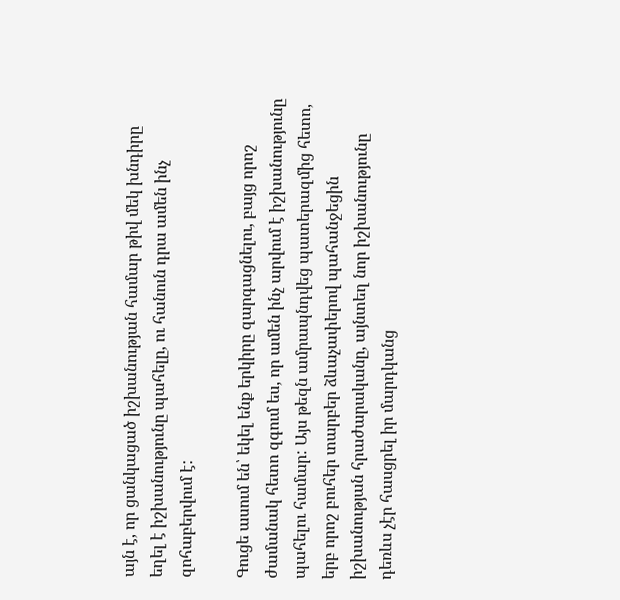այն է, որ ցանկացած իշխանության համար թիվ մեկ խնդիրը եղել է իշխանությունը պահելը, ու հանուն դրա ամեն ինչ զոհաբերվում է:

Գուցե ասում են՝ եկել ենք երկիրը զարգացնելու, բայց որոշ ժամանակ հետո զգում ես, որ ամեն ինչ արվում է իշխանությունը պահելու համար: Այս թեզն ամրապնդվեց պատերազմից հետո, երբ որոշ բուհեր տարբեր ձևաչափերով պահանջեցին իշխանության հրաժարականը, այնտեղ նոր իշխանությունը դեռևս չէր հասցրել իր մարդկանց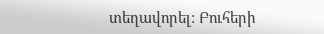տեղավորել: Բուհերի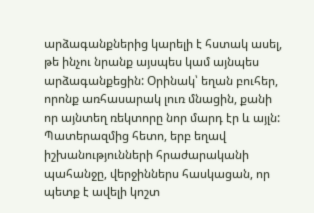արձագանքներից կարելի է հստակ ասել, թե ինչու նրանք այսպես կամ այնպես արձագանքեցին: Օրինակ՝ եղան բուհեր, որոնք առհասարակ լուռ մնացին, քանի որ այնտեղ ռեկտորը նոր մարդ էր և այլն: Պատերազմից հետո, երբ եղավ իշխանությունների հրաժարականի պահանջը, վերջիններս հասկացան, որ պետք է ավելի կոշտ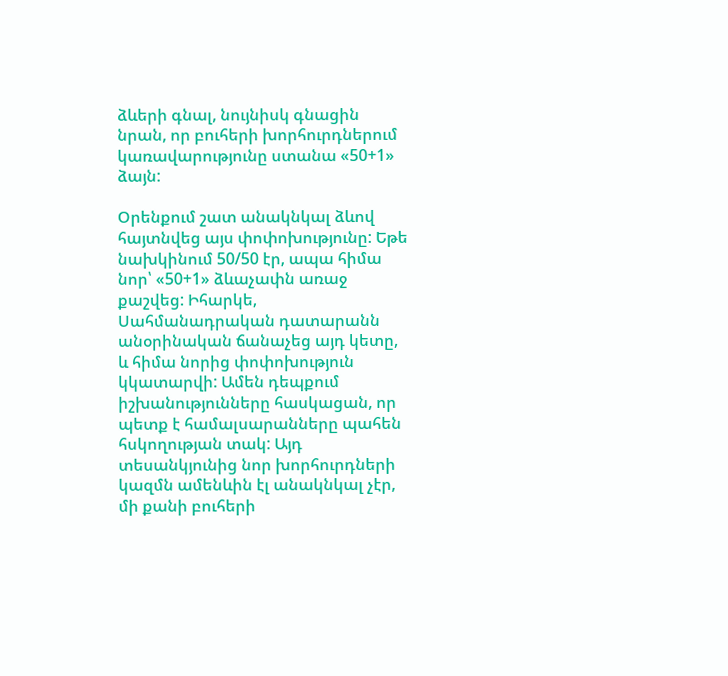ձևերի գնալ, նույնիսկ գնացին նրան, որ բուհերի խորհուրդներում կառավարությունը ստանա «50+1» ձայն:

Օրենքում շատ անակնկալ ձևով հայտնվեց այս փոփոխությունը: Եթե նախկինում 50/50 էր, ապա հիմա նոր՝ «50+1» ձևաչափն առաջ քաշվեց: Իհարկե, Սահմանադրական դատարանն անօրինական ճանաչեց այդ կետը, և հիմա նորից փոփոխություն կկատարվի: Ամեն դեպքում իշխանությունները հասկացան, որ պետք է համալսարանները պահեն հսկողության տակ: Այդ տեսանկյունից նոր խորհուրդների կազմն ամենևին էլ անակնկալ չէր, մի քանի բուհերի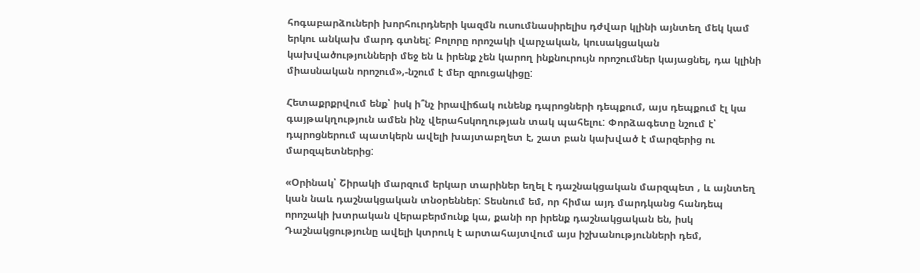հոգաբարձուների խորհուրդների կազմն ուսումնասիրելիս դժվար կլինի այնտեղ մեկ կամ երկու անկախ մարդ գտնել: Բոլորը որոշակի վարչական, կուսակցական կախվածությունների մեջ են և իրենք չեն կարող ինքնուրույն որոշումներ կայացնել, դա կլինի միասնական որոշում»,-նշում է մեր զրուցակիցը:

Հետաքրքրվում ենք՝ իսկ ի՞նչ իրավիճակ ունենք դպրոցների դեպքում, այս դեպքում էլ կա գայթակղություն ամեն ինչ վերահսկողության տակ պահելու: Փորձագետը նշում է՝ դպրոցներում պատկերն ավելի խայտաբղետ է, շատ բան կախված է մարզերից ու մարզպետներից:

«Օրինակ՝ Շիրակի մարզում երկար տարիներ եղել է դաշնակցական մարզպետ , և այնտեղ կան նաև դաշնակցական տնօրեններ: Տեսնում եմ, որ հիմա այդ մարդկանց հանդեպ որոշակի խտրական վերաբերմունք կա, քանի որ իրենք դաշնակցական են, իսկ Դաշնակցությունը ավելի կտրուկ է արտահայտվում այս իշխանությունների դեմ,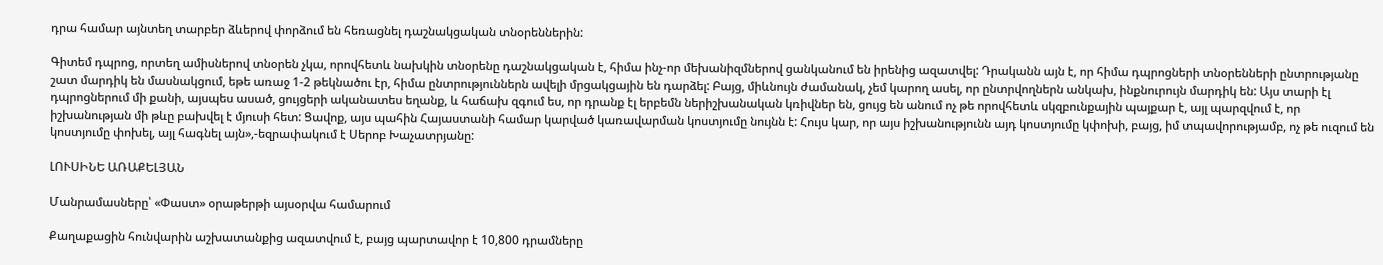դրա համար այնտեղ տարբեր ձևերով փորձում են հեռացնել դաշնակցական տնօրեններին:

Գիտեմ դպրոց, որտեղ ամիսներով տնօրեն չկա, որովհետև նախկին տնօրենը դաշնակցական է, հիմա ինչ-որ մեխանիզմներով ցանկանում են իրենից ազատվել: Դրականն այն է, որ հիմա դպրոցների տնօրենների ընտրությանը շատ մարդիկ են մասնակցում, եթե առաջ 1-2 թեկնածու էր, հիմա ընտրություններն ավելի մրցակցային են դարձել: Բայց, միևնույն ժամանակ, չեմ կարող ասել, որ ընտրվողներն անկախ, ինքնուրույն մարդիկ են: Այս տարի էլ դպրոցներում մի քանի, այսպես ասած, ցույցերի ականատես եղանք, և հաճախ զգում ես, որ դրանք էլ երբեմն ներիշխանական կռիվներ են, ցույց են անում ոչ թե որովհետև սկզբունքային պայքար է, այլ պարզվում է, որ իշխանության մի թևը բախվել է մյուսի հետ: Ցավոք, այս պահին Հայաստանի համար կարված կառավարման կոստյումը նույնն է: Հույս կար, որ այս իշխանությունն այդ կոստյումը կփոխի, բայց, իմ տպավորությամբ, ոչ թե ուզում են կոստյումը փոխել, այլ հագնել այն»,-եզրափակում է Սերոբ Խաչատրյանը:

ԼՈՒՍԻՆԵ ԱՌԱՔԵԼՅԱՆ

Մանրամասները՝ «Փաստ» օրաթերթի այսօրվա համարում

Քաղաքացին հունվարին աշխատանքից ազատվում է, բայց պարտավոր է 10,800 դրամները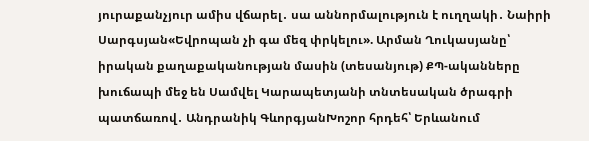յուրաքանչյուր ամիս վճարել․ սա աննորմալություն է ուղղակի․ Նաիրի Սարգսյան«Եվրոպան չի գա մեզ փրկելու». Արման Ղուկասյանը՝ իրական քաղաքականության մասին (տեսանյութ) ՔՊ-ականները խուճապի մեջ են Սամվել Կարապետյանի տնտեսական ծրագրի պատճառով․ Անդրանիկ ԳևորգյանԽոշոր հրդեհ՝ Երևանում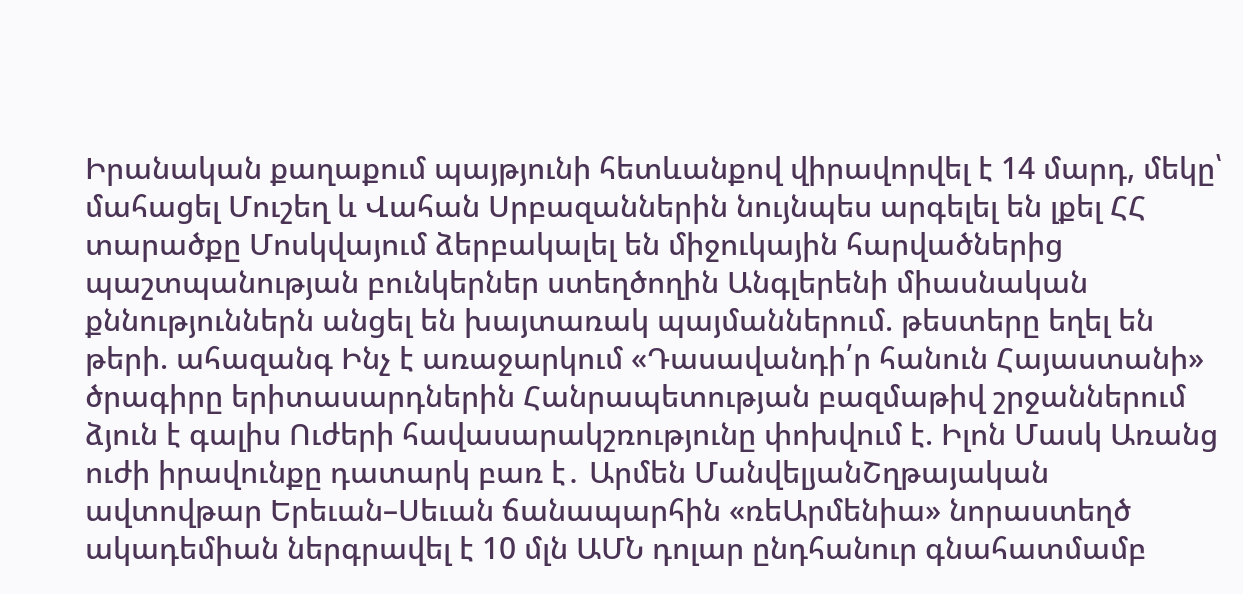Իրանական քաղաքում պայթյունի հետևանքով վիրավորվել է 14 մարդ, մեկը՝ մահացել Մուշեղ և Վահան Սրբազաններին նույնպես արգելել են լքել ՀՀ տարածքը Մոսկվայում ձերբակալել են միջուկային հարվածներից պաշտպանության բունկերներ ստեղծողին Անգլերենի միասնական քննություններն անցել են խայտառակ պայմաններում. թեստերը եղել են թերի. ահազանգ Ինչ է առաջարկում «Դասավանդի՛ր հանուն Հայաստանի» ծրագիրը երիտասարդներին Հանրապետության բազմաթիվ շրջաններում ձյուն է գալիս Ուժերի հավասարակշռությունը փոխվում է. Իլոն Մասկ Առանց ուժի իրավունքը դատարկ բառ է․ Արմեն ՄանվելյանՇղթայական ավտովթար Երեւան–Սեւան ճանապարհին «ռեԱրմենիա» նորաստեղծ ակադեմիան ներգրավել է 10 մլն ԱՄՆ դոլար ընդհանուր գնահատմամբ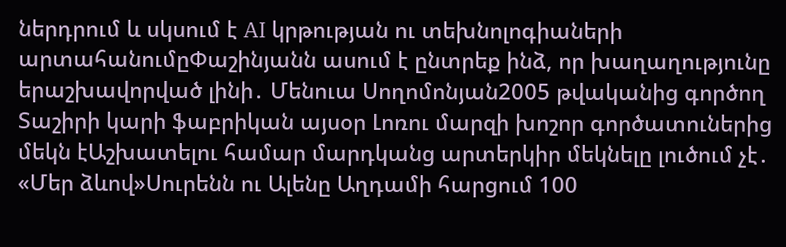ներդրում և սկսում է AI կրթության ու տեխնոլոգիաների արտահանումըՓաշինյանն ասում է ընտրեք ինձ, որ խաղաղությունը երաշխավորված լինի․ Մենուա Սողոմոնյան2005 թվականից գործող Տաշիրի կարի ֆաբրիկան այսօր Լոռու մարզի խոշոր գործատուներից մեկն էԱշխատելու համար մարդկանց արտերկիր մեկնելը լուծում չէ․ «Մեր ձևով»Սուրենն ու Ալենը Աղդամի հարցում 100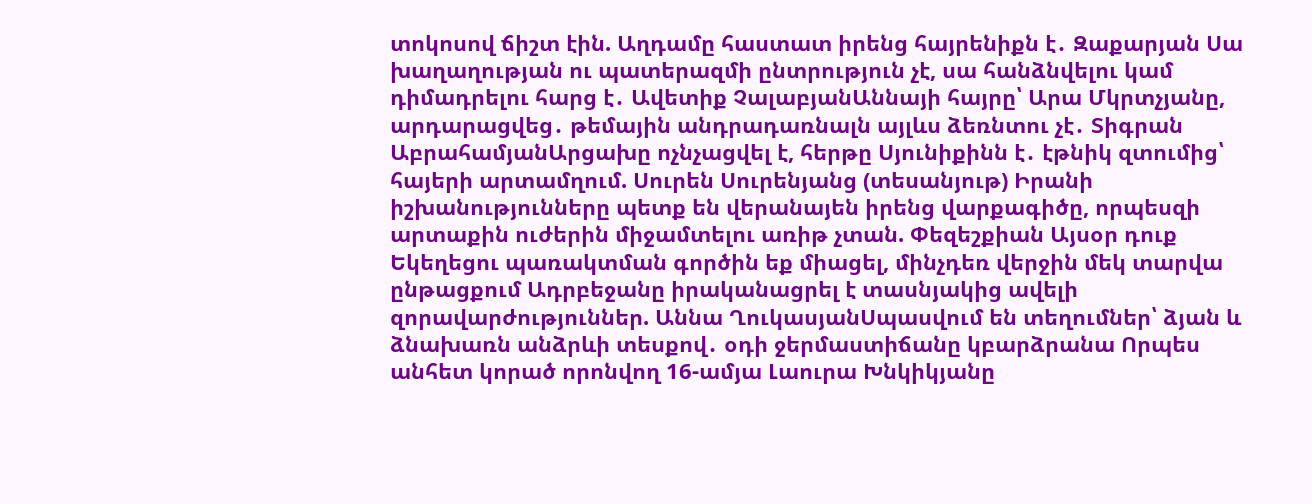տոկոսով ճիշտ էին. Աղդամը հաստատ իրենց հայրենիքն է․ Զաքարյան Սա խաղաղության ու պատերազմի ընտրություն չէ, սա հանձնվելու կամ դիմադրելու հարց է․ Ավետիք ՉալաբյանԱննայի հայրը՝ Արա Մկրտչյանը, արդարացվեց․ թեմային անդրադառնալն այլևս ձեռնտու չէ․ Տիգրան ԱբրահամյանԱրցախը ոչնչացվել է, հերթը Սյունիքինն է․ էթնիկ զտումից՝ հայերի արտամղում. Սուրեն Սուրենյանց (տեսանյութ) Իրանի իշխանությունները պետք են վերանայեն իրենց վարքագիծը, որպեսզի արտաքին ուժերին միջամտելու առիթ չտան. Փեզեշքիան Այսօր դուք Եկեղեցու պառակտման գործին եք միացել, մինչդեռ վերջին մեկ տարվա ընթացքում Ադրբեջանը իրականացրել է տասնյակից ավելի զորավարժություններ. Աննա ՂուկասյանՍպասվում են տեղումներ՝ ձյան և ձնախառն անձրևի տեսքով․ օդի ջերմաստիճանը կբարձրանա Որպես անհետ կորած որոնվող 16-ամյա Լաուրա Խնկիկյանը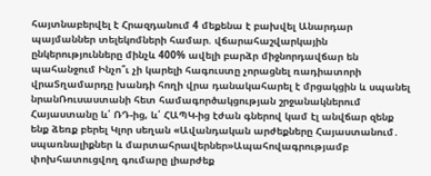հայտնաբերվել է Հրազդանում 4 մեքենա է բախվել Անարդար պայմաններ տելեկոմների համար. վճարահաշվարկային ընկերությունները մինչև 400% ավելի բարձր միջնորդավճար են պահանջում Ինչո՞ւ չի կարելի հագուստը չորացնել ռադիատորի վրաՏղամարդը խանդի հողի վրա դանակահարել է մրցակցին և սպանել նրանՌուսաստանի հետ համագործակցության շրջանակներում Հայաստանը և՛ ՌԴ-ից, և՛ ՀԱՊԿ-ից էժան գներով կամ էլ անվճար զենք ենք ձեռք բերել Կլոր սեղան «Ավանդական արժեքները Հայաստանում․ սպառնալիքներ և մարտահրավերներ»Ապահովագրությամբ փոխհատուցվող գումարը լիարժեք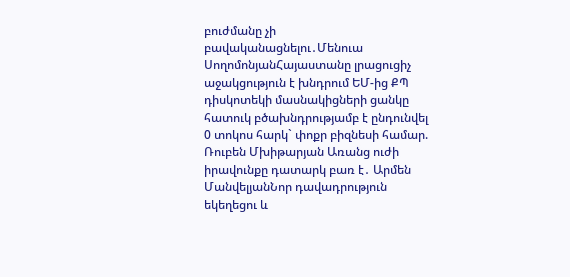բուժմանը չի բավականացնելու․Մենուա ՍողոմոնյանՀայաստանը լրացուցիչ աջակցություն է խնդրում ԵՄ-ից ՔՊ դիսկոտեկի մասնակիցների ցանկը հատուկ բծախնդրությամբ է ընդունվել 0 տոկոս հարկ` փոքր բիզնեսի համար. Ռուբեն Մխիթարյան Առանց ուժի իրավունքը դատարկ բառ է․ Արմեն ՄանվելյանՆոր դավադրություն եկեղեցու և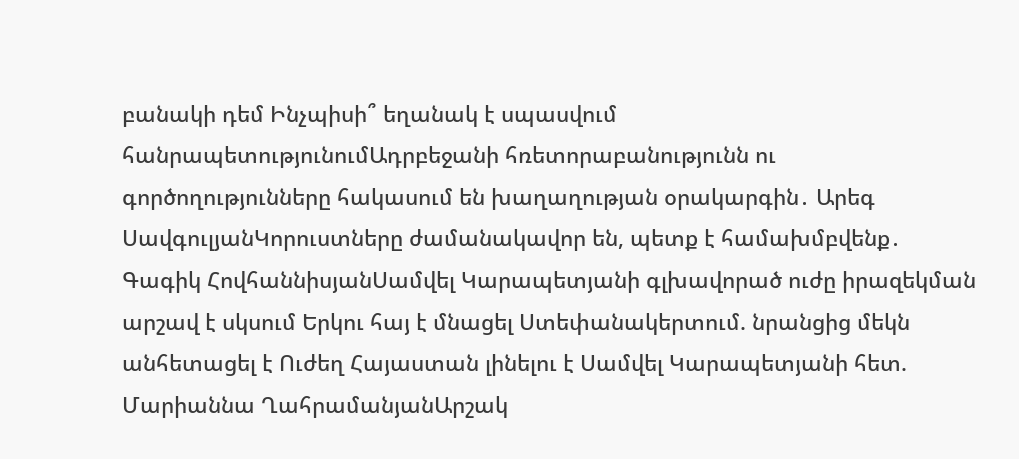բանակի դեմ Ինչպիսի՞ եղանակ է սպասվում հանրապետությունումԱդրբեջանի հռետորաբանությունն ու գործողությունները հակասում են խաղաղության օրակարգին․ Արեգ ՍավգուլյանԿորուստները ժամանակավոր են, պետք է համախմբվենք․ Գագիկ ՀովհաննիսյանՍամվել Կարապետյանի գլխավորած ուժը իրազեկման արշավ է սկսում Երկու հայ է մնացել Ստեփանակերտում. նրանցից մեկն անհետացել է Ուժեղ Հայաստան լինելու է Սամվել Կարապետյանի հետ. Մարիաննա ՂահրամանյանԱրշակ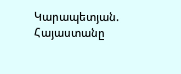Կարապետյան. Հայաստանը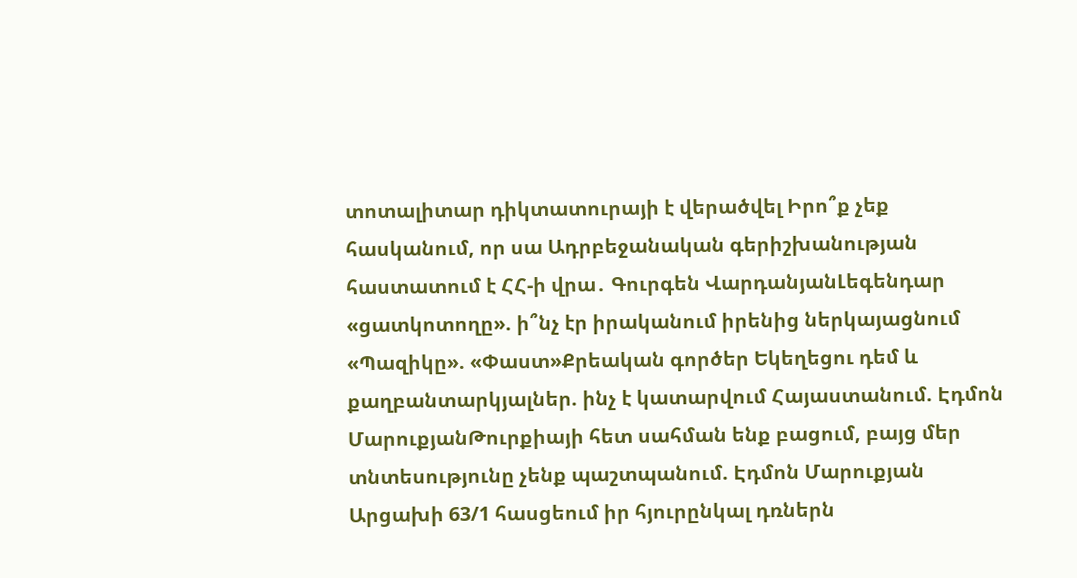տոտալիտար դիկտատուրայի է վերածվել Իրո՞ք չեք հասկանում, որ սա Ադրբեջանական գերիշխանության հաստատում է ՀՀ-ի վրա․ Գուրգեն ՎարդանյանԼեգենդար «ցատկոտողը». ի՞նչ էր իրականում իրենից ներկայացնում «Պազիկը». «Փաստ»Քրեական գործեր Եկեղեցու դեմ և քաղբանտարկյալներ. ինչ է կատարվում Հայաստանում. Էդմոն ՄարուքյանԹուրքիայի հետ սահման ենք բացում, բայց մեր տնտեսությունը չենք պաշտպանում. Էդմոն Մարուքյան Արցախի 63/1 հասցեում իր հյուրընկալ դռներն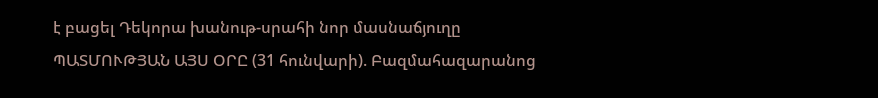է բացել Դեկորա խանութ-սրահի նոր մասնաճյուղը ՊԱՏՄՈՒԹՅԱՆ ԱՅՍ ՕՐԸ (31 հունվարի). Բազմահազարանոց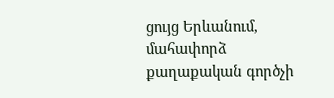ցույց Երևանում, մահափորձ քաղաքական գործչի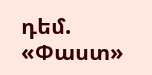դեմ. «Փաստ»